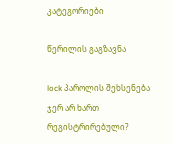კატეგორიები

წერილის გაგზავნა

lock პაროლის შეხსენება
ჯერ არ ხართ რეგისტრირებული?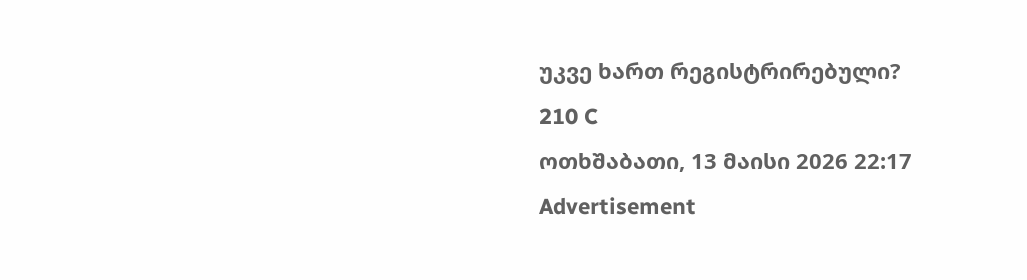უკვე ხართ რეგისტრირებული?
210 C
ოთხშაბათი, 13 მაისი 2026 22:17
Advertisement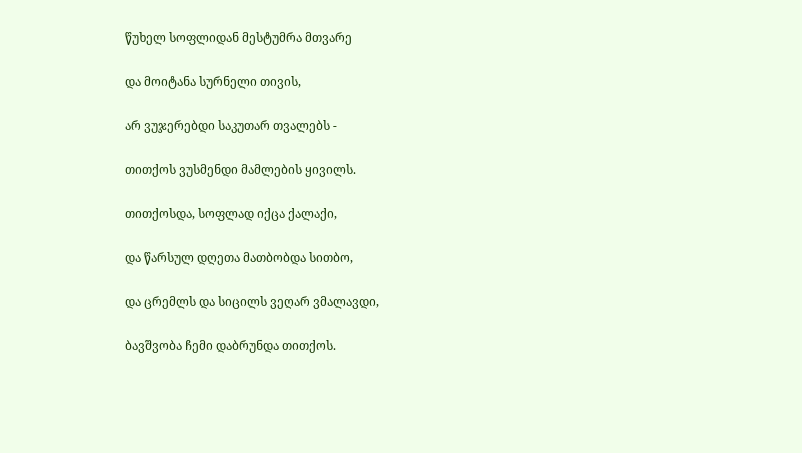წუხელ სოფლიდან მესტუმრა მთვარე

და მოიტანა სურნელი თივის,

არ ვუჯერებდი საკუთარ თვალებს -

თითქოს ვუსმენდი მამლების ყივილს.

თითქოსდა, სოფლად იქცა ქალაქი,

და წარსულ დღეთა მათბობდა სითბო,

და ცრემლს და სიცილს ვეღარ ვმალავდი,

ბავშვობა ჩემი დაბრუნდა თითქოს.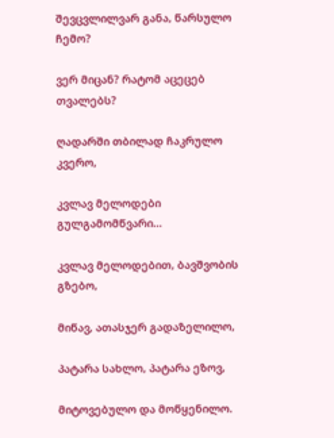შევცვლილვარ განა, წარსულო ჩემო?

ვერ მიცან? რატომ აცეცებ თვალებს?

ღადარში თბილად ჩაკრულო კვერო,

კვლავ მელოდები გულგამომწვარი...

კვლავ მელოდებით, ბავშვობის გზებო,

მიწავ, ათასჯერ გადაზელილო,

პატარა სახლო, პატარა ეზოვ,

მიტოვებულო და მოწყენილო.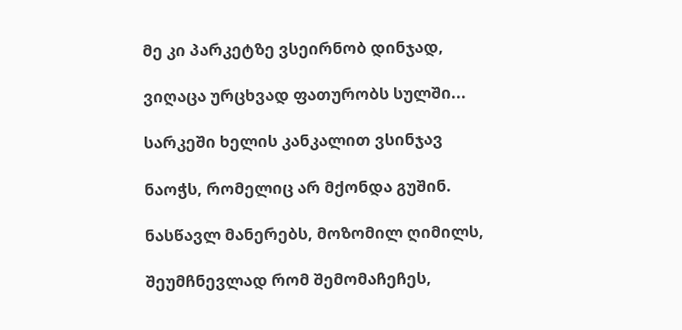მე კი პარკეტზე ვსეირნობ დინჯად,

ვიღაცა ურცხვად ფათურობს სულში...

სარკეში ხელის კანკალით ვსინჯავ

ნაოჭს, რომელიც არ მქონდა გუშინ.

ნასწავლ მანერებს, მოზომილ ღიმილს,

შეუმჩნევლად რომ შემომაჩეჩეს,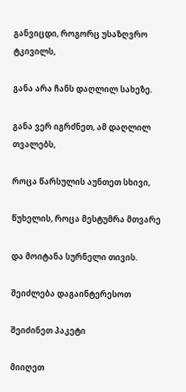განვიცდი, როგორც უსაზღვრო ტკივილს,

განა არა ჩანს დაღლილ სახეზე.

განა ვერ იგრძნეთ, ამ დაღლილ თვალებს,

როცა წარსულის აუნთეთ სხივი,

წუხელის, როცა მესტუმრა მთვარე

და მოიტანა სურნელი თივის.

შეიძლება დაგაინტერესოთ

შეიძინეთ პაკეტი

მიიღეთ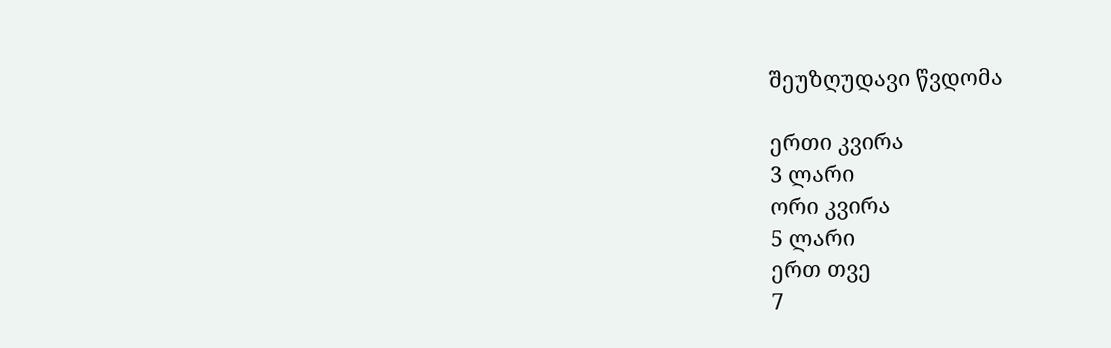შეუზღუდავი წვდომა

ერთი კვირა
3 ლარი
ორი კვირა
5 ლარი
ერთ თვე
7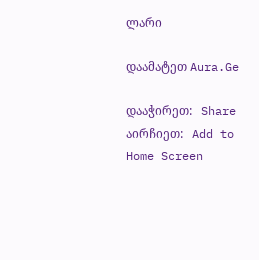ლარი

დაამატეთ Aura.Ge

დააჭირეთ:   Share
აირჩიეთ:   Add to Home Screen